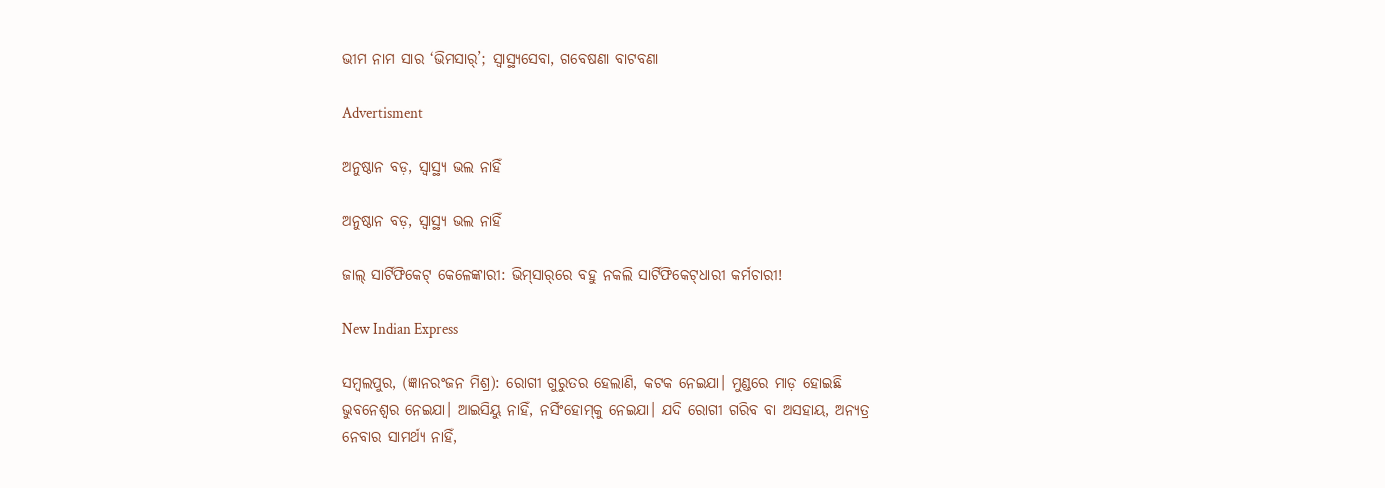ଭୀମ ନାମ ସାର ‘ଭିମସାର୍‌’; ସ୍ବାସ୍ଥ୍ୟସେବା, ଗବେଷଣା ବାଟବଣା

Advertisment

ଅନୁଷ୍ଠାନ ବଡ଼, ସ୍ବାସ୍ଥ୍ୟ ଭଲ ନାହିଁ

ଅନୁଷ୍ଠାନ ବଡ଼, ସ୍ବାସ୍ଥ୍ୟ ଭଲ ନାହିଁ

ଜାଲ୍‌ ସାର୍ଟିଫିକେଟ୍ କେଳେଙ୍କାରୀ: ଭିମ୍‌ସାର୍‌ରେ ବହୁ ନକଲି ସାର୍ଟିଫିକେଟ୍‌ଧାରୀ କର୍ମଚାରୀ!

New Indian Express

ସମ୍ବଲପୁର, (ଜ୍ଞାନରଂଜନ ମିଶ୍ର): ରୋଗୀ ଗୁରୁତର ହେଲାଣି, କଟକ ନେଇଯା। ମୁଣ୍ଡରେ ମାଡ଼ ହୋଇଛି ଭୁବନେଶ୍ବର ନେଇଯା। ଆଇସିୟୁ ନାହିଁ, ନର୍ସିଂହୋମ୍‌କୁ ନେଇଯା। ଯଦି ରୋଗୀ ଗରିବ ବା ଅସହାୟ, ଅନ୍ୟତ୍ର ନେବାର ସାମର୍ଥ୍ୟ ନାହିଁ,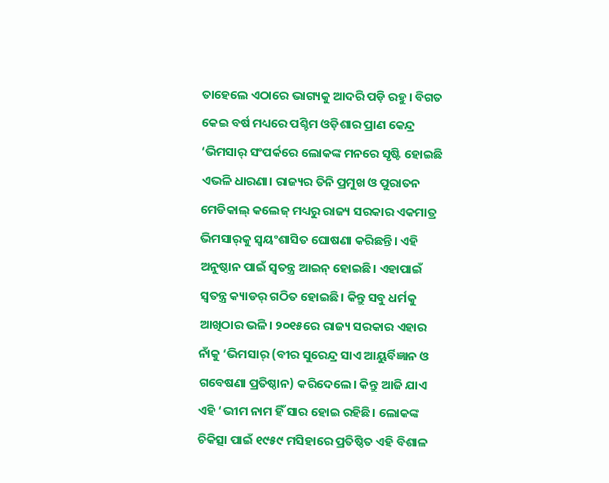ତାହେଲେ ଏଠାରେ ଭାଗ୍ୟକୁ ଆଦରି ପଡ଼ି ରହୁ। ବିଗତ କେଇ ବର୍ଷ ମଧ୍ୟରେ ପଶ୍ଚିମ ଓଡ଼ିଶାର ପ୍ରାଣ କେନ୍ଦ୍ର ‘ଭିମସାର୍‌ ସଂପର୍କରେ ଲୋକଙ୍କ ମନରେ ସୃଷ୍ଟି ହୋଇଛି ଏଭଳି ଧାରଣା। ରାଜ୍ୟର ତିନି ପ୍ରମୁଖ ଓ ପୁରାତନ ମେଡିକାଲ୍ କଲେଜ୍ ମଧ୍ୟରୁ ରାଜ୍ୟ ସରକାର ଏକମାତ୍ର ଭିମସାର୍‌କୁ ସ୍ବୟଂଶାସିତ ଘୋଷଣା କରିଛନ୍ତି। ଏହି ଅନୁଷ୍ଠାନ ପାଇଁ ସ୍ବତନ୍ତ୍ର ଆଇନ୍‌ ହୋଇଛି। ଏହାପାଇଁ ସ୍ବତନ୍ତ୍ର କ୍ୟାଡର୍‌ ଗଠିତ ହୋଇଛି। କିନ୍ତୁ ସବୁ ଧର୍ମକୁ ଆଖିଠାର ଭଳି। ୨୦୧୫ରେ ରାଜ୍ୟ ସରକାର ଏହାର ନାଁକୁ ‘ଭିମସାର୍‌ (ବୀର ସୁରେନ୍ଦ୍ର ସାଏ ଆୟୁର୍ବିଜ୍ଞାନ ଓ ଗବେଷଣା ପ୍ରତିଷ୍ଠାନ) କରିଦେଲେ। କିନ୍ତୁ ଆଜି ଯାଏ ଏହି ‘ଭୀମ ନାମ ହିଁ ସାର ହୋଇ ରହିଛି। ଲୋକଙ୍କ ଚିକିତ୍ସା ପାଇଁ ୧୯୫୯ ମସିହାରେ ପ୍ରତିଷ୍ଠିତ ଏହି ବିଶାଳ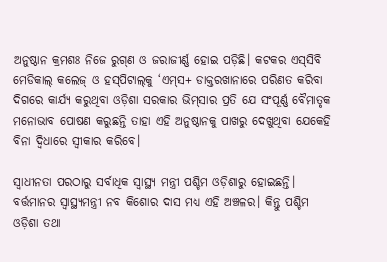ଅନୁଷ୍ଠାନ କ୍ରମଶଃ ନିଜେ ରୁଗ୍‌ଣ ଓ ଜରାଜୀର୍ଣ୍ଣ ହୋଇ ପଡ଼ିଛି। କଟକର ଏସ୍‌ସିବି ମେଡିକାଲ୍ କଲେଜ୍‌ ଓ ହସ୍‌ପିଟାଲ୍‌କୁ ‘ଏମ୍‌ସ+ ଡାକ୍ତରଖାନାରେ ପରିଣତ କରିବା ଦିଗରେ କାର୍ଯ୍ୟ କରୁଥିବା ଓଡ଼ିଶା ସରକାର ଭିମ୍‌ସାର ପ୍ରତି ଯେ ସଂପୂର୍ଣ୍ଣ ବୈମାତୃକ ମନୋଭାବ ପୋଷଣ କରୁଛନ୍ତି ତାହା ଏହି ଅନୁଷ୍ଠାନକୁ ପାଖରୁ ଦେଖୁଥିବା ଯେକେହି ବିନା ଦ୍ବିଧାରେ ସ୍ବୀକାର କରିବେ।

ସ୍ବାଧୀନତା ପରଠାରୁ ସର୍ବାଧିକ ସ୍ବାସ୍ଥ୍ୟ ମନ୍ତ୍ରୀ ପଶ୍ଚିମ ଓଡ଼ିଶାରୁ ହୋଇଛନ୍ତି। ବର୍ତ୍ତମାନର ସ୍ବାସ୍ଥ୍ୟମନ୍ତ୍ରୀ ନବ କିଶୋର ଦାସ ମଧ୍ୟ ଏହି ଅଞ୍ଚଳର। କିନ୍ତୁ ପଶ୍ଚିମ ଓଡ଼ିଶା ତଥା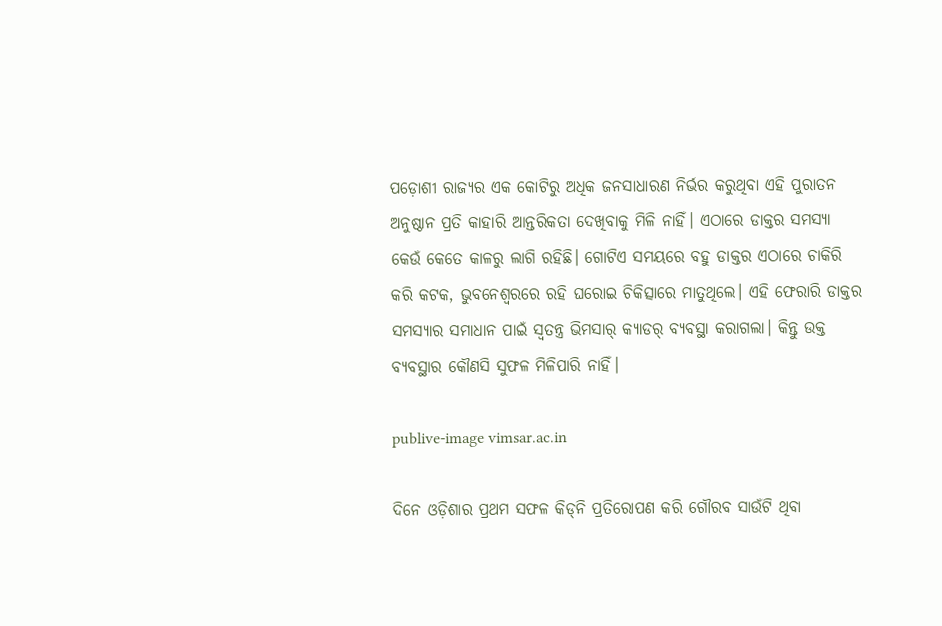ପଡ଼ୋଶୀ ରାଜ୍ୟର ଏକ କୋଟିରୁ ଅଧିକ ଜନସାଧାରଣ ନିର୍ଭର କରୁଥିବା ଏହି ପୁରାତନ ଅନୁଷ୍ଠାନ ପ୍ରତି କାହାରି ଆନ୍ତରିକତା ଦେଖିବାକୁ ମିଳି ନାହିଁ। ଏଠାରେ ଡାକ୍ତର ସମସ୍ୟା କେଉଁ କେତେ କାଳରୁ ଲାଗି ରହିଛି। ଗୋଟିଏ ସମୟରେ ବହୁ ଡାକ୍ତର ଏଠାରେ ଚାକିରି କରି କଟକ, ଭୁବନେଶ୍ବରରେ ରହି ଘରୋଇ ଚିକିତ୍ସାରେ ମାତୁଥିଲେ। ଏହି ଫେରାରି ଡାକ୍ତର ସମସ୍ୟାର ସମାଧାନ ପାଇଁ ସ୍ବତନ୍ତ୍ର ଭିମସାର୍‌ କ୍ୟାଡର୍‌ ବ୍ୟବସ୍ଥା କରାଗଲା। କିନ୍ତୁ ଉକ୍ତ ବ୍ୟବସ୍ଥାର କୌଣସି ସୁଫଳ ମିଳିପାରି ନାହିଁ।

publive-image vimsar.ac.in

ଦିନେ ଓଡ଼ିଶାର ପ୍ରଥମ ସଫଳ କିଡ୍‌ନି ପ୍ରତିରୋପଣ କରି ଗୌରବ ସାଉଁଟି ଥିବା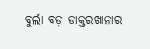ବୁର୍ଲା ବଡ଼ ଡାକ୍ତରଖାନାର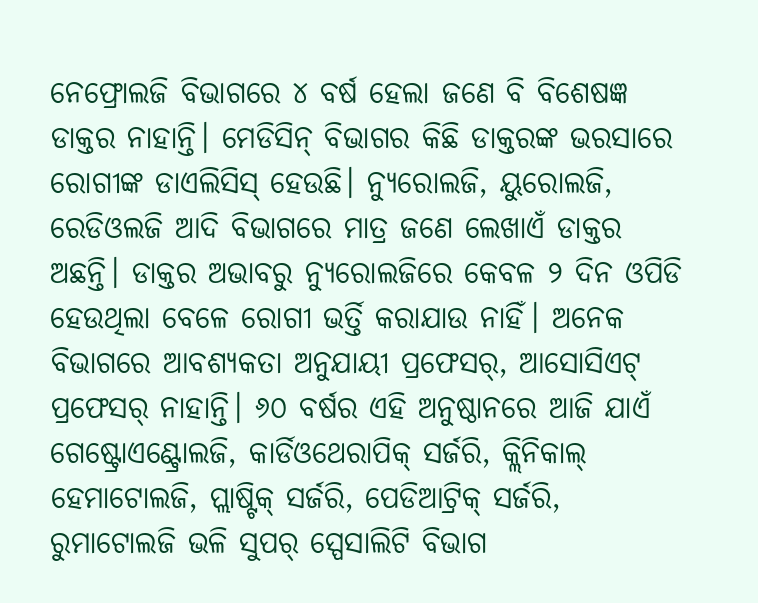ନେଫ୍ରୋଲଜି ବିଭାଗରେ ୪ ବର୍ଷ ହେଲା ଜଣେ ବି ବିଶେଷଜ୍ଞ ଡାକ୍ତର ନାହାନ୍ତି। ମେଡିସିନ୍ ବିଭାଗର କିଛି ଡାକ୍ତରଙ୍କ ଭରସାରେ ରୋଗୀଙ୍କ ଡାଏଲିସିସ୍‌ ହେଉଛି। ନ୍ୟୁରୋଲଜି, ୟୁରୋଲଜି, ରେଡିଓଲଜି ଆଦି ବିଭାଗରେ ମାତ୍ର ଜଣେ ଲେଖାଏଁ ଡାକ୍ତର ଅଛନ୍ତି। ଡାକ୍ତର ଅଭାବରୁ ନ୍ୟୁରୋଲଜିରେ କେବଳ ୨ ଦିନ ଓପିଡି ହେଉଥିଲା ବେଳେ ରୋଗୀ ଭର୍ତ୍ତି କରାଯାଉ ନାହିଁ। ଅନେକ ବିଭାଗରେ ଆବଶ୍ୟକତା ଅନୁଯାୟୀ ପ୍ରଫେସର୍‌, ଆସୋସିଏଟ୍ ପ୍ରଫେସର୍‌ ନାହାନ୍ତି। ୬୦ ବର୍ଷର ଏହି ଅନୁଷ୍ଠାନରେ ଆଜି ଯାଏଁ ଗେଷ୍ଟ୍ରୋଏଣ୍ଟ୍ରୋଲଜି, କାର୍ଡିଓଥେରାପିକ୍ ସର୍ଜରି, କ୍ଲିନିକାଲ୍ ହେମାଟୋଲଜି, ପ୍ଲାଷ୍ଟିକ୍ ସର୍ଜରି, ପେଡିଆଟ୍ରିକ୍ ସର୍ଜରି, ରୁମାଟୋଲଜି ଭଳି ସୁପର୍ ସ୍ପେସାଲିଟି ବିଭାଗ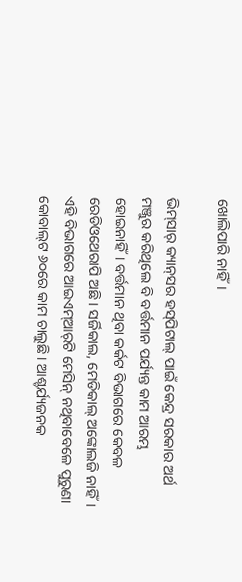ଖୋଲିପାରି ନାହିଁ।

ଭିମ୍‌ସାର୍‌ କ୍ୟାନ୍‌ସର ହସ୍‌ପିଟାଲ୍ ପାଇଁ କେନ୍ଦ୍ର ସରକାର ଅର୍ଥ ମଞ୍ଜୁର କରିଥିଲେ ବି ବର୍ତ୍ତମାନ ପର୍ଯ୍ୟନ୍ତ କାମ ଆରମ୍ଭ ହୋଇନାହିଁ। ବର୍ତ୍ତମାନ ଥିବା କର୍କଟ ବିଭାଗରେ କେବଳ ରେଡିଓଥେରାପି ଅଛି। ସର୍ଜିକାଲ, ମେଡିକାଲ୍ ଅଙ୍କୋଲଜି ନାହିଁ। ଏହି ବିଭାଗରେ ଆଇଏମ୍‌ଆର୍‌ଟି ମେସିନ୍ ନଥିବାବେଳେ ପୁରୁଣା କୋବାଲ୍‌ଟ ୬୦ରେ କାମ ଚାଲୁଛି। ଆଶ୍ଚର୍ଯ୍ୟଜନକ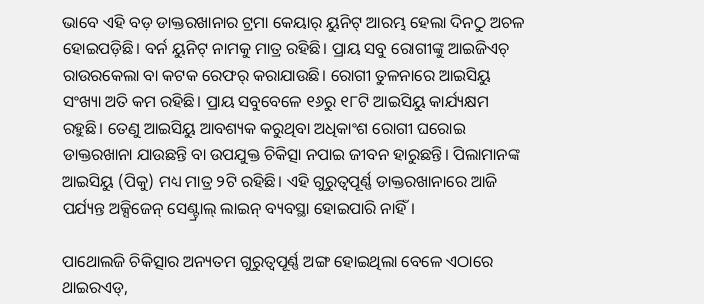ଭାବେ ଏହି ବଡ଼ ଡାକ୍ତରଖାନାର ‌ଟ୍ରମା କେୟାର୍‌ ୟୁନିଟ୍ ଆରମ୍ଭ ହେଲା ଦିନଠୁ ଅଚଳ ହୋଇପଡ଼ିଛି। ବର୍ନ ୟୁନିଟ୍ ନାମକୁ ମାତ୍ର ରହିଛି। ପ୍ରାୟ ସବୁ ରୋଗୀଙ୍କୁ ଆଇଜିଏଚ୍ ରାଉରକେଲା ବା କଟକ ରେଫର୍ କରାଯାଉଛି। ରୋଗୀ ତୁଳନାରେ ଆଇସିୟୁ ସଂଖ୍ୟା ଅତି କମ ରହିଛି। ପ୍ରାୟ ସବୁବେଳେ ୧୬ରୁ ୧୮ଟି ଆଇସିୟୁ କାର୍ଯ୍ୟକ୍ଷମ ରହୁଛି। ତେଣୁ ଆଇସିୟୁ ଆବଶ୍ୟକ କରୁଥିବା ଅଧିକାଂଶ ରୋଗୀ ଘରୋଇ ଡାକ୍ତରଖାନା ଯାଉଛନ୍ତି ବା ଉପଯୁକ୍ତ ଚିକିତ୍ସା ନପାଇ ଜୀବନ ହାରୁଛନ୍ତି। ପିଲାମାନଙ୍କ ଆଇସିୟୁ (ପିକୁ) ମଧ୍ୟ ମାତ୍ର ୨ଟି ରହିଛି। ଏହି ଗୁରୁତ୍ବପୂର୍ଣ୍ଣ ଡାକ୍ତରଖାନାରେ ଆଜି ପର୍ଯ୍ୟନ୍ତ ଅକ୍ସିଜେନ୍ ସେଣ୍ଟ୍ରାଲ୍ ଲାଇନ୍‌ ବ୍ୟବସ୍ଥା ହୋଇପାରି ନାହିଁ।

ପାଥୋଲଜି ଚିକିତ୍ସାର ଅନ୍ୟତମ ଗୁରୁତ୍ବପୂର୍ଣ୍ଣ ଅଙ୍ଗ ହୋଇଥିଲା ବେଳେ ଏଠାରେ ଥାଇରଏଡ୍‌,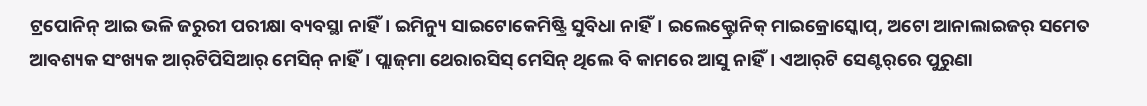ଟ୍ରପୋନିନ୍ ଆଇ ଭଳି ଜରୁରୀ ପରୀକ୍ଷା ବ୍ୟବସ୍ଥା ନାହିଁ। ଇମିନ୍ୟୁ ସାଇଟୋକେମିଷ୍ଟ୍ରି ସୁବିଧା ନାହିଁ। ଇଲେକ୍ଟ୍ରୋନିକ୍ ମାଇକ୍ରୋସ୍କୋପ୍‌, ଅଟୋ ଆନାଲାଇଜର୍‌ ସମେତ ଆବଶ୍ୟକ ସଂଖ୍ୟକ ଆର୍‌ଟିପିସିଆର୍‌ ମେସିନ୍ ନାହିଁ। ପ୍ଲାଜ୍‌ମା ଥେରାରସିସ୍ ମେସିନ୍ ଥିଲେ ବି କାମରେ ଆସୁ ନାହିଁ। ଏଆର୍‌ଟି ସେଣ୍ଟର୍‌ରେ ପୁରୁଣା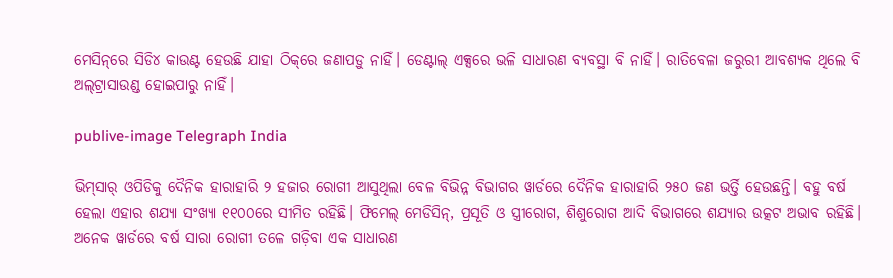ମେସିନ୍‌ରେ ସିଡି୪ କାଉଣ୍ଟ ହେଉଛି ଯାହା ଠିକ୍‌ରେ ଜଣାପଡ଼ୁ ନାହିଁ। ଡେଣ୍ଟାଲ୍ ଏକ୍ସରେ ଭଳି ସାଧାରଣ ବ୍ୟବସ୍ଥା ବି ନାହିଁ। ରାତିବେଳା ଜରୁରୀ ଆବଶ୍ୟକ ଥିଲେ ବି ଅଲ୍‌ଟ୍ରାସାଉଣ୍ଡ‌ ହୋଇପାରୁ ନାହିଁ।

publive-image Telegraph India

ଭିମ୍‌ସାର୍‌ ଓପିଡିକୁ ଦୈନିକ ହାରାହାରି ୨ ହଜାର ରୋଗୀ ଆସୁଥିଲା ବେଳ ବିଭିନ୍ନ ବିଭାଗର ୱାର୍ଡରେ ଦୈନିକ ହାରାହାରି ୨୫୦ ଜଣ ଭର୍ତ୍ତି ହେଉଛନ୍ତି। ବହୁ ବର୍ଷ ହେଲା ଏହାର ଶଯ୍ୟା ସଂଖ୍ୟା ୧୧୦୦ରେ ସୀମିତ ରହିଛି। ଫିମେଲ୍ ମେଡିସିନ୍‌, ପ୍ରସୂତି ଓ ସ୍ତ୍ରୀରୋଗ‌, ଶିଶୁରୋଗ ଆଦି ବିଭାଗରେ ଶଯ୍ୟାର ଉତ୍କଟ ଅଭାବ ରହିଛି। ଅନେକ ୱାର୍ଡରେ ବର୍ଷ ସାରା ରୋଗୀ ତଳେ ଗଡ଼ିବା ଏକ ସାଧାରଣ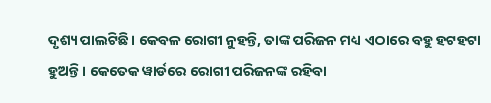ଦୃଶ୍ୟ ପାଲଟିଛି। କେବଳ ରୋଗୀ ନୁହନ୍ତି, ତାଙ୍କ ପରିଜନ ମଧ୍ୟ ଏଠାରେ ବହୁ ହଟହଟା ହୁଅନ୍ତି। କେତେକ ୱାର୍ଡରେ ରୋଗୀ ପରିଜନଙ୍କ ରହିବା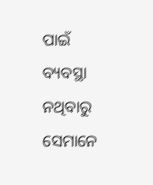ପାଇଁ ବ୍ୟବସ୍ଥା ନଥିବାରୁ ସେମାନେ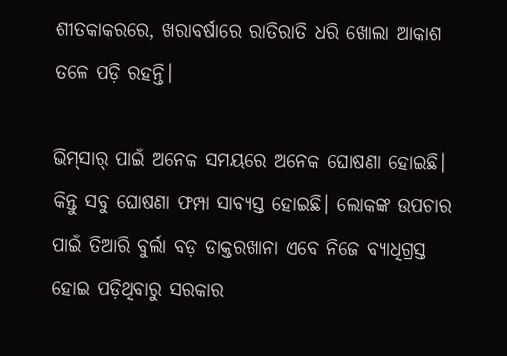ଶୀତକାକରରେ, ଖରାବର୍ଷାରେ ରାତିରାତି ଧରି ଖୋଲା ଆକାଶ ତଳେ ପଡ଼ି ରହନ୍ତି।

ଭିମ୍‌ସାର୍‌ ପାଇଁ ଅନେକ ସମୟରେ ଅନେକ ଘୋଷଣା ହୋଇଛି। କିନ୍ତୁ ସବୁ ଘୋଷଣା ଫମ୍ପା ସାବ୍ୟସ୍ତ ହୋଇଛି। ଲୋକଙ୍କ ଉପଚାର ପାଇଁ ତିଆରି ବୁର୍ଲା ବଡ଼ ଡାକ୍ତରଖାନା ଏବେ ନିଜେ ବ୍ୟାଧିଗ୍ରସ୍ତ ହୋଇ ପଡ଼ିଥିବାରୁ ସରକାର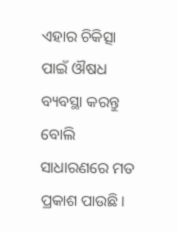ଏହାର ଚିକିତ୍ସା ପାଇଁ ଔଷଧ ବ୍ୟବସ୍ଥା କରନ୍ତୁ ବୋଲି ସାଧାରଣରେ ମତ ପ୍ରକାଶ ପାଉଛି।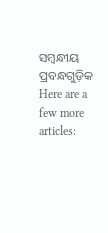ସମ୍ବନ୍ଧୀୟ ପ୍ରବନ୍ଧଗୁଡ଼ିକ
Here are a few more articles: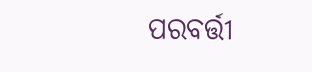ପରବର୍ତ୍ତୀ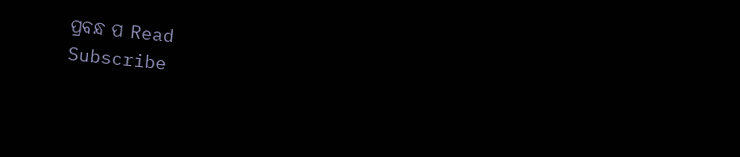ପ୍ରବନ୍ଧ ପ Read
Subscribe